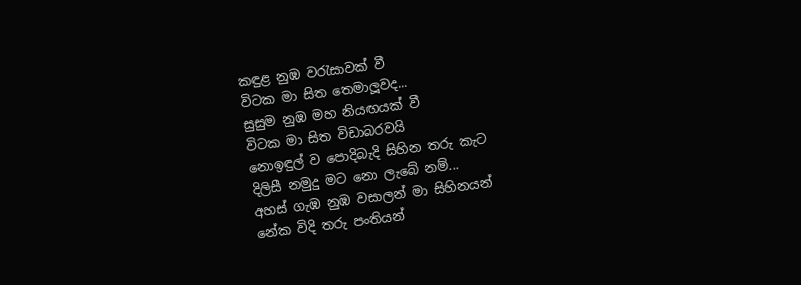කඳුළ නුඹ වරැසාවක් වී
විටක මා සිත තෙමාලූවද...
සුසුම නුඹ මහ නියඟයක් වී
විටක මා සිත විඩාබරවයි
නොඉඳුල් ව පොදිබැදි සිහින තරු කැට
දිලිසී නමුදු මට නො ලැබේ නම්...
අහස් ගැඹ නුඹ වසාලන් මා සිහිනයන්
නේක විදි තරු පංතියන්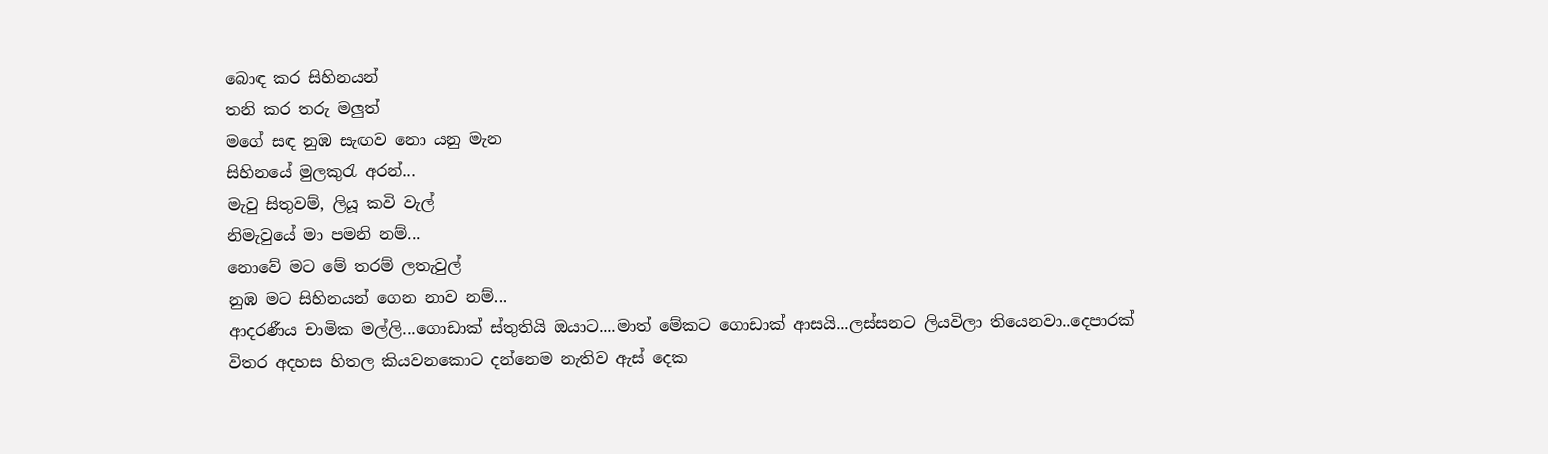බොඳ කර සිහිනයන්
තනි කර තරු මලුත්
මගේ සඳ නුඹ සැඟව නො යනු මැන
සිහිනයේ මුලකුරැ අරන්...
මැවු සිතුවම්, ලියූ කවි වැල්
නිමැවුයේ මා පමනි නම්...
නොවේ මට මේ තරම් ලතැවුල්
නුඹ මට සිහිනයන් ගෙන නාව නම්...
ආදරණීය චාමික මල්ලි...ගොඩාක් ස්තුතියි ඔයාට....මාත් මේකට ගොඩාක් ආසයි...ලස්සනට ලියවිලා තියෙනවා..දෙපාරක් විතර අදහස හිතල කියවනකොට දන්නෙම නැතිව ඇස් දෙක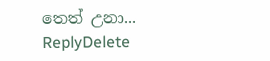තෙත් උනා...
ReplyDelete